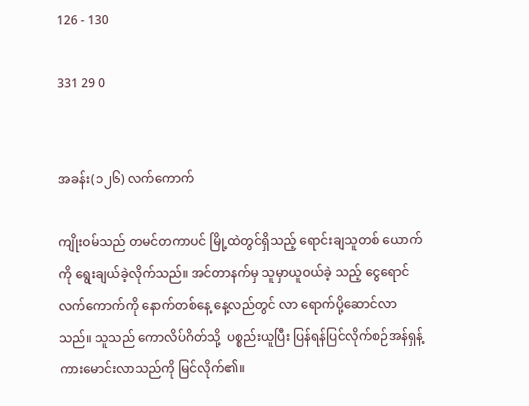126 - 130

331 29 0


အခန်း(၁၂၆) လက်ကောက်

ကျိုးဝမ်သည် တမင်တကာပင် မြို့ထဲတွင်ရှိသည့် ရောင်းချသူတစ် ယောက်ကို ရွေးချယ်ခဲ့လိုက်သည်။ အင်တာနက်မှ သူမှာယူဝယ်ခဲ့ သည့် ငွေရောင်လက်ကောက်ကို နောက်တစ်နေ့ နေ့လည်တွင် လာ ရောက်ပို့ဆောင်လာသည်။ သူသည် ကောလိပ်ဂိတ်သို့  ပစ္စည်းယူပြီး ပြန်ရန်ပြင်လိုက်စဉ်အန်ရှန့်ကားမောင်းလာသည်ကို မြင်လိုက်၏။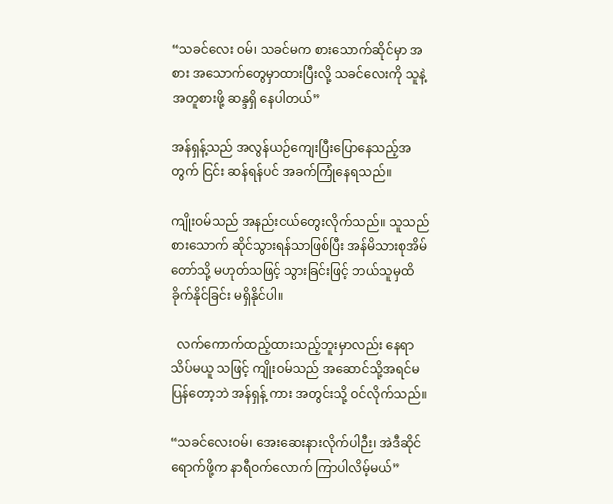“သခင်လေး ဝမ်၊ သခင်မက စားသောက်ဆိုင်မှာ အစား အသောက်တွေမှာထားပြီးလို့ သခင်လေးကို သူနဲ့အတူစားဖို့ ဆန္ဒရှိ နေပါတယ်”

အန်ရှန့်သည် အလွန်ယဉ်ကျေးပြီးပြောနေသည့်အတွက် ငြင်း ဆန်ရန်ပင် အခက်ကြုံနေရသည်။

ကျိုးဝမ်သည် အနည်းငယ်တွေးလိုက်သည်။ သူသည် စားသောက် ဆိုင်သွားရန်သာဖြစ်ပြီး အန်မိသားစုအိမ်တော်သို့ မဟုတ်သဖြင့် သွားခြင်းဖြင့် ဘယ်သူမှထိခိုက်နိုင်ခြင်း မရှိနိုင်ပါ။

  လက်ကောက်ထည့်ထားသည့်ဘူးမှာလည်း နေရာသိပ်မယူ သဖြင့် ကျိုးဝမ်သည် အဆောင်သို့အရင်မပြန်တော့ဘဲ အန်ရှန့် ကား အတွင်းသို့ ဝင်လိုက်သည်။

“သခင်လေးဝမ်၊ အေးဆေးနားလိုက်ပါဉီး၊ အဲဒီဆိုင်ရောက်ဖို့က နာရီဝက်လောက် ကြာပါလိမ့်မယ်”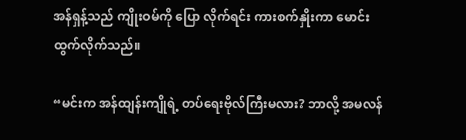အန်ရှန့်သည် ကျိုးဝမ်ကို ပြော လိုက်ရင်း ကားစက်နှိုးကာ မောင်းထွက်လိုက်သည်။

“မင်းက အန်ထျန်းကျိုရဲ့ တပ်ရေးဗိုလ်ကြီးမလား? ဘာလို့ အမလန်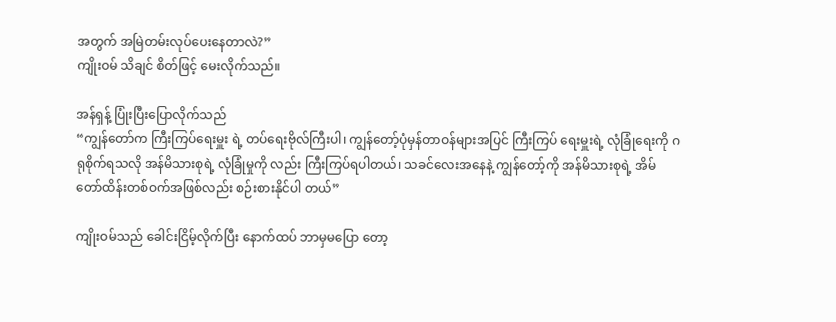အတွက် အမြဲတမ်းလုပ်ပေးနေတာလဲ?”
ကျိုးဝမ် သိချင် စိတ်ဖြင့် မေးလိုက်သည်။

အန်ရှန့် ပြုံးပြီးပြောလိုက်သည်
“ကျွန်တော်က ကြီးကြပ်ရေးမှူး ရဲ့ တပ်ရေးဗိုလ်ကြီးပါ၊ ကျွန်တော့်ပုံမှန်တာဝန်များအပြင် ကြီးကြပ် ရေးမှူးရဲ့ လုံခြုံရေးကို ဂရုစိုက်ရသလို အန်မိသားစုရဲ့ လုံခြုံမှုကို လည်း ကြီးကြပ်ရပါတယ်၊ သခင်လေးအနေနဲ့ ကျွန်တော့်ကို အန်မိသားစုရဲ့ အိမ်တော်ထိန်းတစ်ဝက်အဖြစ်လည်း စဉ်းစားနိုင်ပါ တယ်”

ကျိုးဝမ်သည် ခေါင်းငြိမ့်လိုက်ပြီး နောက်ထပ် ဘာမှမပြော တော့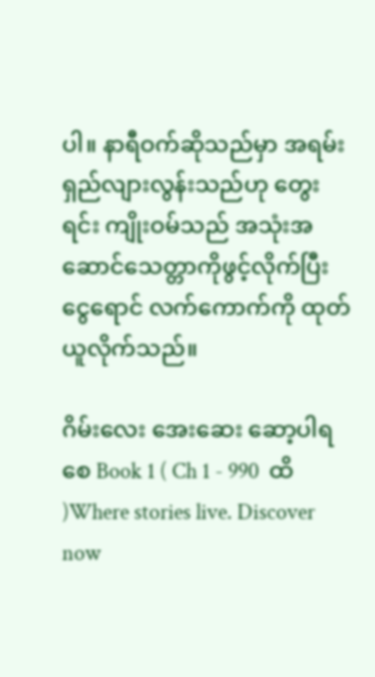ပါ။ နာရီဝက်ဆိုသည်မှာ အရမ်းရှည်လျားလွန်းသည်ဟု တွေး ရင်း ကျိုးဝမ်သည် အသုံးအဆောင်သေတ္တာကိုဖွင့်လိုက်ပြီး ငွေရောင် လက်ကောက်ကို ထုတ်ယူလိုက်သည်။

ဂိမ်းလေး အေးဆေး ဆော့ပါရစေ Book 1 ( Ch 1 - 990  ထိ )Where stories live. Discover now